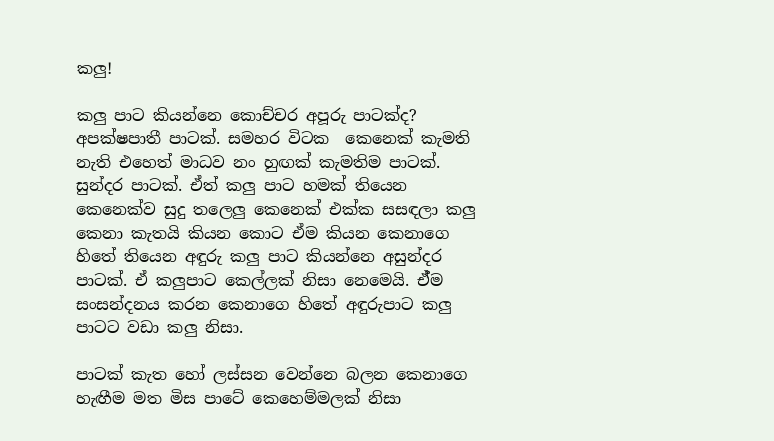කලු!

කලු පාට කියන්නෙ කොච්චර අපූරු පාටක්ද? අපක්ෂපාතී පාටක්. සමහර විටක  කෙනෙක් කැමති නැති එහෙත් මාධව නං හුඟක් කැමතිම පාටක්. සුන්දර පාටක්. ඒත් කලු පාට හමක් තියෙන කෙනෙක්ව සුදු තලෙලු කෙනෙක් එක්ක සසඳලා කලු කෙනා කැතයි කියන කොට ඒම කියන කෙනාගෙ හිතේ තියෙන අඳුරු කලු පාට කියන්නෙ අසුන්දර පාටක්. ඒ කලුපාට කෙල්ලක් නිසා නෙමෙයි. ඒ්ම සංසන්දනය කරන කෙනාගෙ හිතේ අඳුරුපාට කලු පාටට වඩා කලු නිසා.

පාටක් කැත හෝ ලස්සන වෙන්නෙ බලන කෙනාගෙ හැඟීම මත මිස පාටේ කෙහෙම්මලක් නිසා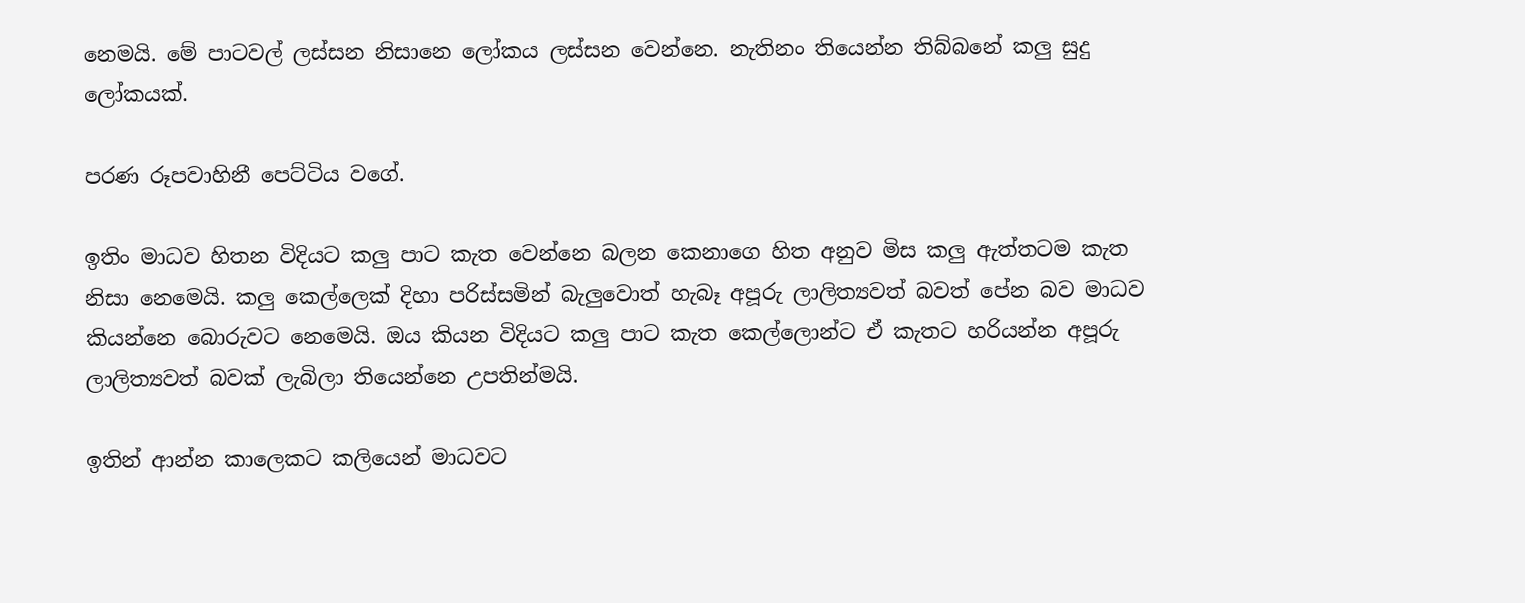නෙමයි. මේ පාටවල් ලස්සන නිසානෙ ලෝකය ලස්සන වෙන්නෙ. නැතිනං තියෙන්න තිබ්බනේ කලු සුදු ලෝකයක්.

පරණ රූපවාහිනී පෙට්ටිය වගේ.

ඉතිං මාධව හිතන විදියට කලු පාට කැත වෙන්නෙ බලන කෙනාගෙ හිත අනුව මිස කලු ඇත්තටම කැත නිසා නෙමෙයි. කලු කෙල්ලෙක් දිහා පරිස්සමින් බැලුවොත් හැබෑ අපූරු ලාලිත්‍යවත් බවත් පේන බව මාධව කියන්නෙ බොරුවට නෙමෙයි. ඔය කියන විදියට කලු පාට කැත කෙල්ලොන්ට ඒ කැතට හරියන්න අපූරු ලාලිත්‍යවත් බවක් ලැබිලා තියෙන්නෙ උපතින්මයි.

ඉතින් ආන්න කාලෙකට කලියෙන් මාධවට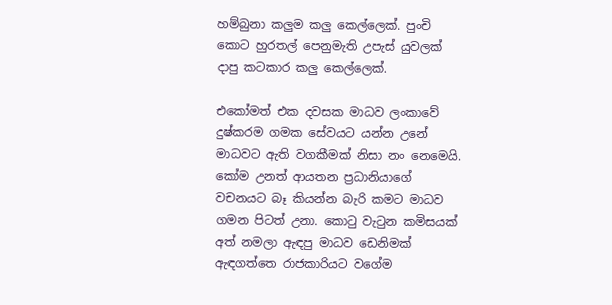හම්බුනා කලුම කලු කෙල්ලෙක්. පුංචි කොට හුරතල් පෙනුමැති උපැස් යුවලක් දාපු කටකාර කලු කෙල්ලෙක්.

එකෝමත් එක දවසක මාධව ලංකාවේ දුෂ්කරම ගමක සේවයට යන්න උනේ  මාධවට ඇති වගකීමක් නිසා නං නෙමෙයි. කෝම උනත් ආයතන ප්‍රධානියාගේ වචනයට බෑ කියන්න බැරි කමට මාධව ගමන පිටත් උනා. කොටු වැටුන කමිසයක් අත් නමලා ඇඳපු මාධව ඩෙනිමක් ඇඳගත්තෙ රාජකාරියට වගේම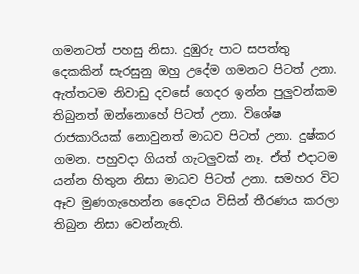ගමනටත් පහසු නිසා. දුඹුරු පාට සපත්තු දෙකකින් සැරසුනු ඔහු උදේම ගමනට පිටත් උනා. ඇත්තටම නිවාඩු දවසේ ගෙදර ඉන්න පුලුවන්කම තිබුනත් ඔන්නොහේ පිටත් උනා. විශේෂ රාජකාරියක් නොවුනත් මාධව පිටත් උනා. දුෂ්කර ගමන. පහුවදා ගියත් ගැටලුවක් නෑ. ඒත් එදාටම යන්න හිතුන නිසා මාධව පිටත් උනා. සමහර විට ඈව මුණගැහෙන්න දෛවය විසින් තීරණය කරලා තිබුන නිසා වෙන්නැති.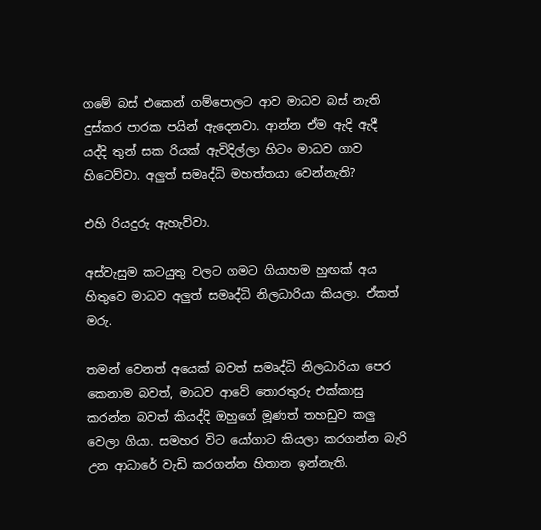ගමේ බස් එකෙන් ගම්පොලට ආව මාධව බස් නැති දුස්කර පාරක පයින් ඇදෙනවා. ආන්න ඒම ඇදි ඇදී යද්දි තුන් සක රියක් ඇවිදිල්ලා හිටං මාධව ගාව හිටෙව්වා. අලුත් සමෘද්ධි මහත්තයා වෙන්නැති?

එහි රියදුරු ඇහැව්වා.

අස්වැසුම කටයුතු වලට ගමට ගියාහම හුඟක් අය හිතුවෙ මාධව අලුත් සමෘද්ධි නිලධාරියා කියලා. ඒකත් මරු.

තමන් වෙනත් අයෙක් බවත් සමෘද්ධි නිලධාරියා පෙර කෙනාම බවත්, මාධව ආවේ තොරතුරු එක්කාසු කරන්න බවත් කියද්දි ඔහුගේ මූණත් තහඩුව කලු වෙලා ගියා. සමහර විට යෝගාට කියලා කරගන්න බැරි උන ආධාරේ වැඩි කරගන්න හිතාන ඉන්නැති.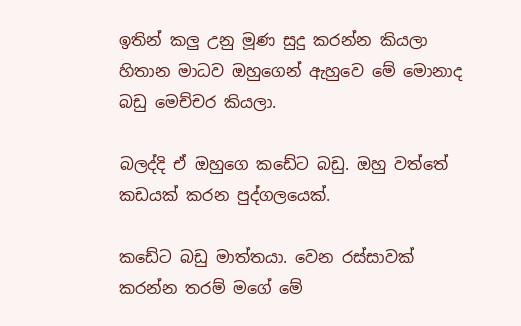ඉතින් කලු උනු මූණ සුදු කරන්න කියලා හිතාන මාධව ඔහුගෙන් ඇහුවෙ මේ මොනාද බඩු මෙච්චර කියලා.

බලද්දි ඒ ඔහුගෙ කඩේට බඩු. ඔහු වත්තේ කඩයක් කරන පුද්ගලයෙක්.

කඩේට බඩු මාත්තයා. වෙන රස්සාවක් කරන්න තරම් මගේ මේ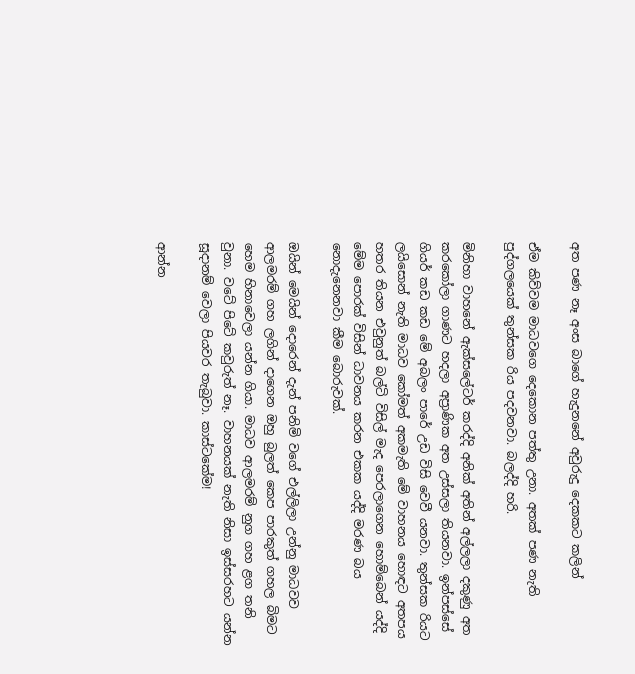අත පණ නෑ අංස බාගේ හැදුනනේ අවුරුදු දෙකකට කලින්

ඒම කිව්වම මාධවගෙ දෙකොන පත්තු උනා. අතක් පණ නැති පුද්ගලයෙක් තුන්සක රිය පදවනවා. බලද්දි හරි.

මිනිහා වාහනේ ඇක්සලේටර් කරද්දි අනික් අතින් අල්ලලා දකුණු අත කරකෝලා ගාණට හදලා අප්‍රාණික අත උස්සලා තියනවා. ඉන්පස්සේ ගියර් කඩ කඩ මේ අබලං පාරේ උඩ විසි වෙවී යනවා. තුන්සක රියට ලයිසොන් නැති මාධව කෝමත් අකමැති මේ වාහනය හොඳට අතපය හතර තියන එවුනුත් බල්ටි විසිල් මැද පෙරලාගෙන හොම්බෙන් යද්දි මේම පොරක් විසින් ධාවනය කරන එකක යද්දි මරණ බය නොදැනෙනවා කීම බොරුවක්.

ඔයින් මෙයින් දොරෙන් දැන් පනිමි වගේ එල්ලිලා උන්නු මාධවව ආලමරම් ගහ ලගින් දාගෙන ඔහු බුලත් කෙප පාරකුත් ගහල බිමට හෙම හිනාවෙලා යන්න ගියා. මාධව ආලමරම් නුග ගහ ළග තනි වුනා. වටේ පිටේ කවුරුත් නෑ. වාහනයක් නැති නිසා ඉස්සරහට යන්න සූදානම් වෙලා පියවර තැබුවා. කාස්ටකේම!

ආන්න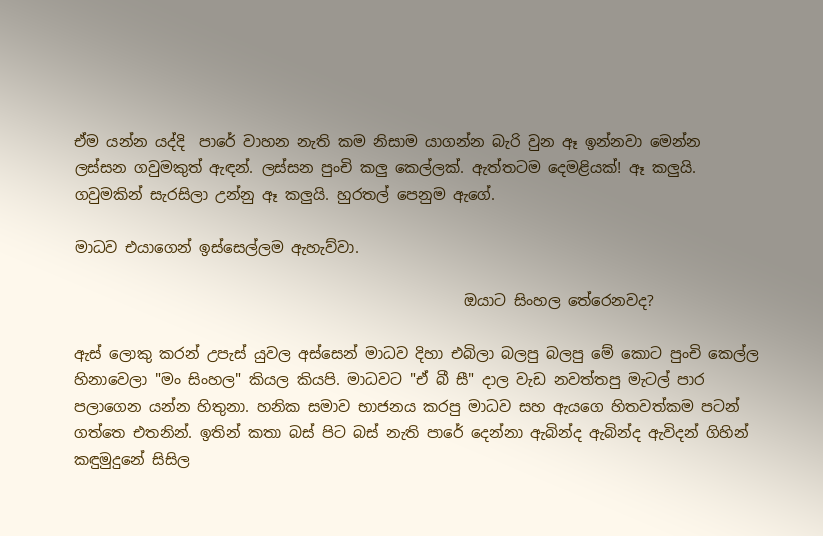ඒම යන්න යද්දි  පාරේ වාහන නැති කම නිසාම යාගන්න බැරි වුන ඈ ඉන්නවා මෙන්න ලස්සන ගවුමකුත් ඇඳන්. ලස්සන පුංචි කලු කෙල්ලක්. ඇත්තටම දෙමළියක්! ඈ කලුයි. ගවුමකින් සැරසිලා උන්නු ඈ කලුයි. හුරතල් පෙනුම ඇගේ.

මාධව එයාගෙන් ඉස්සෙල්ලම ඇහැව්වා.

                                                    ඔයාට සිංහල තේරෙනවද?

ඇස් ලොකු කරන් උපැස් යුවල අස්සෙන් මාධව දිහා එබිලා බලපු බලපු මේ කොට පුංචි කෙල්ල හිනාවෙලා "මං සිංහල" කියල කියපි. මාධවට "ඒ බී සී" දාල වැඩ නවත්තපු මැටල් පාර පලාගෙන යන්න හිතුනා. හනික සමාව භාජනය කරපු මාධව සහ ඇයගෙ හිතවත්කම පටන් ගත්තෙ එතනින්. ඉතින් කතා බස් පිට බස් නැති පාරේ දෙන්නා ඇබින්ද ඇබින්ද ඇවිදන් ගිහින් කඳුමුදුනේ සිසිල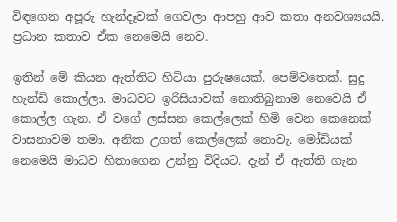විඳගෙන අපූරු හැන්දෑවක් ගෙවලා ආපහු ආව කතා අනවශ්‍යයයි. ප්‍රධාන කතාව ඒක නෙමෙයි නෙව.

ඉතින් මේ කියන ඇත්තිට හිටියා පුරුෂයෙක්. පෙම්වතෙක්. සුදු හැන්ඩි කොල්ලා. මාධවට ඉරිසියාවක් නොතිබුනාම නෙවෙයි ඒ කොල්ල ගැන. ඒ වගේ ලස්සන කෙල්ලෙක් හිමි වෙන කෙනෙක් වාසනාවම තමා. අනික උගත් කෙල්ලෙක් නොවැ. මෝඩියක් නෙමෙයි මාධව හිතාගෙන උන්නු විදියට. දැන් ඒ ඇත්ති ගැන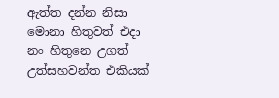ඇත්ත දන්න නිසා මොනා හිතුවත් එදා නං හිතුනෙ උගත් උත්සහවන්ත එකියක්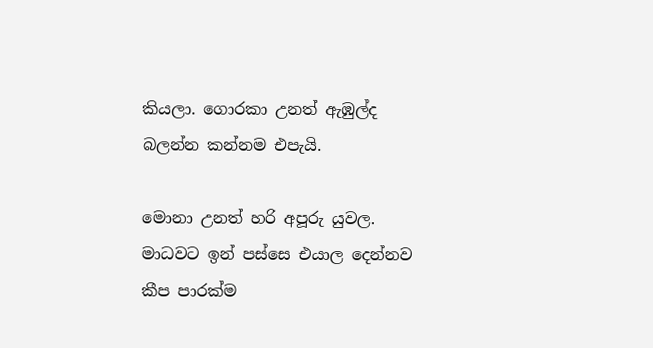කියලා. ගොරකා උනත් ඇඹුල්ද බලන්න කන්නම එපැයි.

මොනා උනත් හරි අපූරු යුවල. මාධවට ඉන් පස්සෙ එයාල දෙන්නව කීප පාරක්ම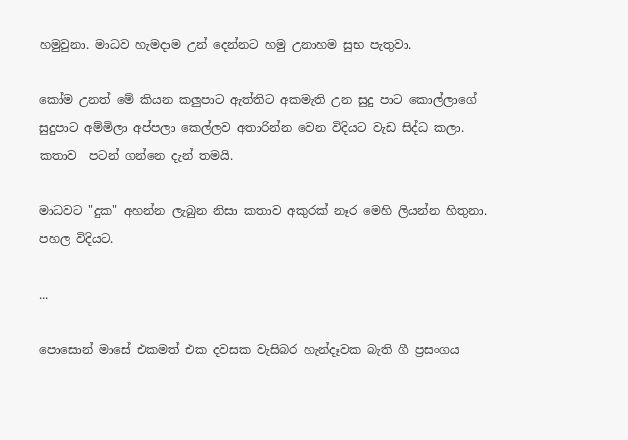හමුවුනා. මාධව හැමදාම උන් දෙන්නට හමු උනාහම සුභ පැතුවා.

කෝම උනත් මේ කියන කලුපාට ඇත්තිට අකමැති උන සුදු පාට කොල්ලාගේ සුදුපාට අම්මිලා අප්පලා කෙල්ලව අතාරින්න වෙන විදියට වැඩ සිද්ධ කලා. කතාව  පටන් ගන්නෙ දැන් තමයි.

මාධවට "දුක" අහන්න ලැබුන නිසා කතාව අකුරක් නෑර මෙහි ලියන්න හිතුනා. පහල විදියට.

...

පොසොන් මාසේ එකමත් එක දවසක වැසිබර හැන්දෑවක බැති ගී ප්‍රසංගය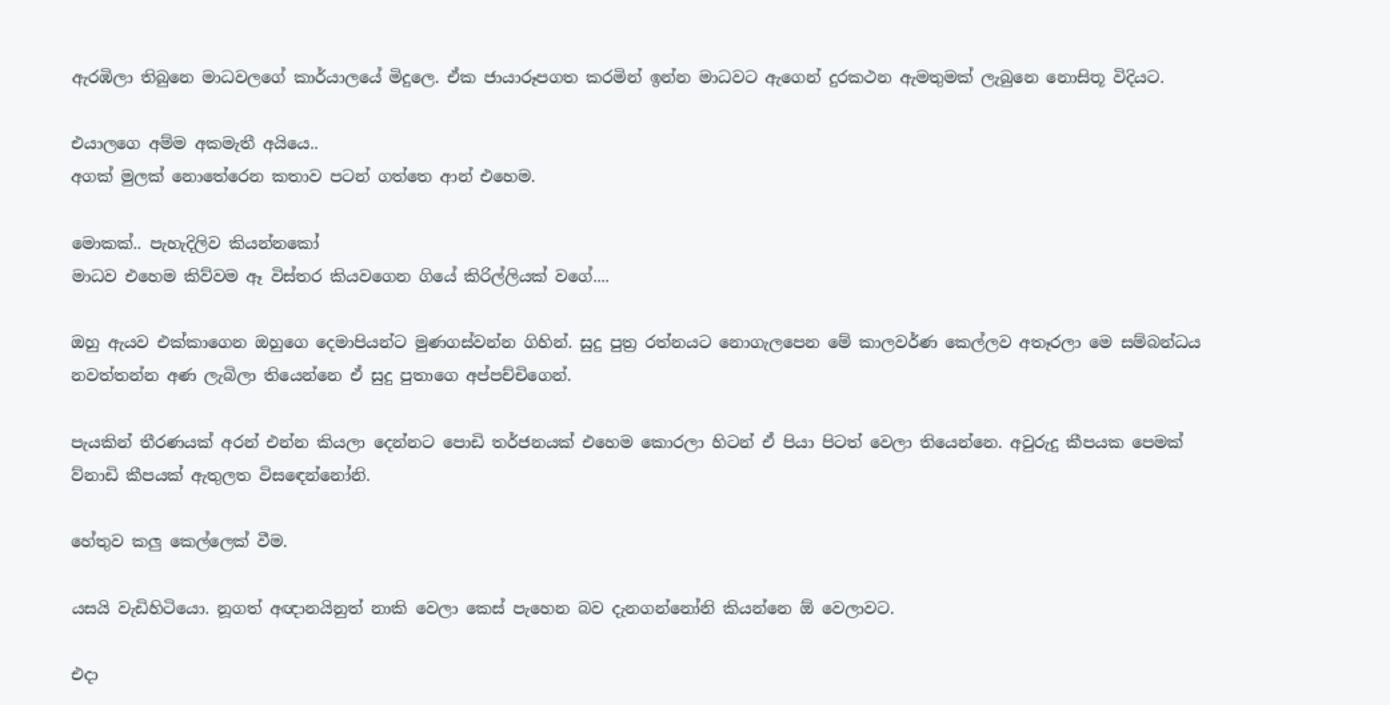ඇරඹිලා තිබුනෙ මාධවලගේ කාර්යාලයේ මිදුලෙ. ඒක ජායාරූපගත කරමින් ඉන්න මාධවට ඇගෙන් දුරකථන ඇමතුමක් ලැබුනෙ නොසිතූ විදියට.

එයාලගෙ අම්ම අකමැතී අයියෙ..
අගක් මුලක් නොතේරෙන කතාව පටන් ගත්තෙ ආන් එහෙම.

මොකක්.. පැහැදිලිව කියන්නකෝ
මාධව එහෙම කිව්වම ඈ විස්තර කියවගෙන ගියේ කිරිල්ලියක් වගේ....

ඔහු ඇයව එක්කාගෙන ඔහුගෙ දෙමාපියන්ට මුණගස්වන්න ගිහින්. සුදු පුත්‍ර රත්නයට නොගැලපෙන මේ කාලවර්ණ කෙල්ලව අතෑරලා මෙ සම්බන්ධය නවත්තන්න අණ ලැබිලා තියෙන්නෙ ඒ සුදු පුතාගෙ අප්පච්චිගෙන්.

පැයකින් තීරණයක් අරන් එන්න කියලා දෙන්නට පොඩි තර්ජනයක් එහෙම කොරලා හිටන් ඒ පියා පිටත් වෙලා තියෙන්නෙ. අවුරුදු කීපයක පෙමක් ව්නාඩි කීපයක් ඇතුලත විසඳෙන්නෝනි.

හේතුව කලු කෙල්ලෙක් වීම.

යසයි වැඩිහිටියො. නූගත් අඥානයිනුත් නාකි වෙලා කෙස් පැහෙන බව දැනගන්නෝනි කියන්නෙ ඕ වෙලාවට.

එදා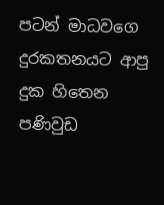පටන් මාධවගෙ දුරකතනයට ආපු දුක හිතෙන පණිවුඩ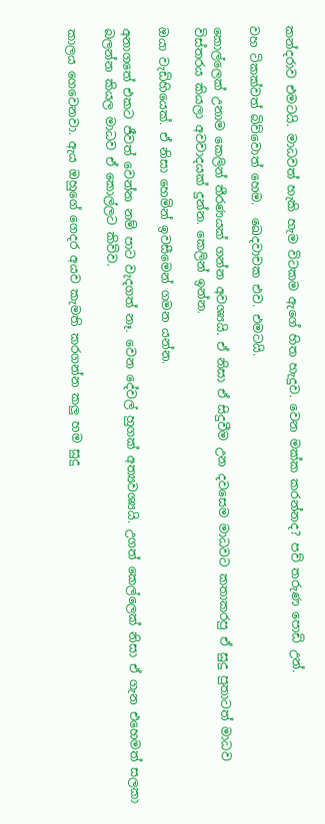කන්දරාව එමටයි. මාධවත් හැකි හැම විටකම ඇගේ හිත හැදුව. වෙන මක්ක කරන්නද? පව් තරුණ පොඩි උන්.

වහ ටිකක්වත් බිව්වොත් හෙම.  ඛෙදවාචක එව. එමටයි.

කොල්ලෙක් උනාම කෙලින් තීරණයක් ගන්න අවශ්‍යයි. ඒ නිසා ඒ සිදුවීම උන දවසෙම මාධවට කතාකරපු ඒ සුදු පුතාටත් මාධව විස්තරය කියලා අවවාදයක් දුන්න. කෙලින් ඉන්න.

ඔයා වැඩිහියෙක්. ඒ නිසා හෙමින් ඉවසීමෙන් ගමන යන්න.

අනාගතේ එකට ජීවත් වෙන්න නම් පාට වැදගත් නෑ. වෙන දේවල් හුගක් අත්‍යවශ්‍යයි. උගත් කෙල්ලෙක් නිසා ඒ ගැන එහෙමත් සලකා බලන්න කියල මාධව ඒ කොල්ලට කිව්ව.

කාලය ගෙවෙනවා. ඇය ඔහුගේ ගෙදර අයව කැමති කරගන්න කලු හම සුදු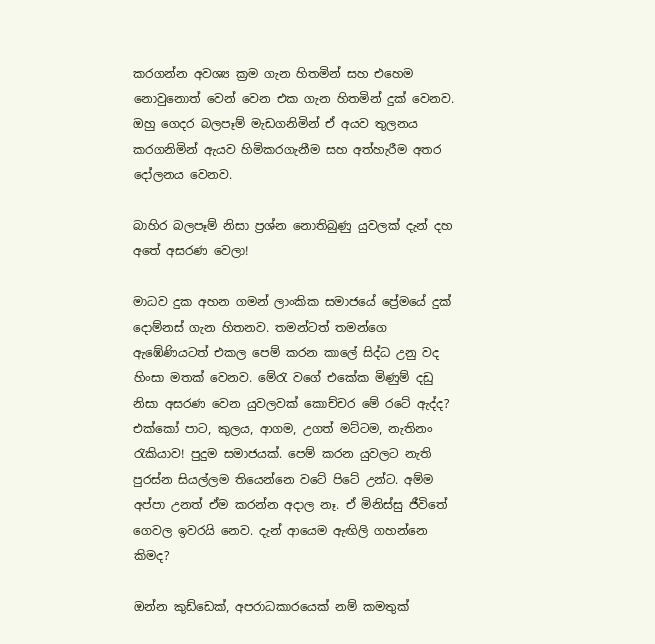කරගන්න අවශ්‍ය ක්‍රම ගැන හිතමින් සහ එහෙම නොවුනොත් වෙන් වෙන එක ගැන හිතමින් දුක් වෙනව. ඔහු ගෙදර බලපෑම් මැඩගනිමින් ඒ අයව තුලනය කරගනිමින් ඇයව හිමිකරගැනීම සහ අත්හැරීම අතර දෝලනය වෙනව.

බාහිර බලපෑම් නිසා ප්‍රශ්න නොතිබුණු යුවලක් දැන් දහ අතේ අසරණ වෙලා!

මාධව දුක අහන ගමන් ලාංකික සමාජයේ ප්‍රේමයේ දුක් දොම්නස් ගැන හිතනව. තමන්ටත් තමන්ගෙ ඇඹේණියටත් එකල පෙම් කරන කාලේ සිද්ධ උනු වද හිංසා මතක් වෙනව. මේරැ වගේ එකේක මිණුම් දඩු නිසා අසරණ වෙන යුවලවක් කොච්චර මේ රටේ ඇද්ද? එක්කෝ පාට, කුලය, ආගම, උගත් මට්ටම, නැතිනං රැකියාව! පුදුම සමාජයක්. පෙම් කරන යුවලට නැති පුරස්න සියල්ලම තියෙන්නෙ වටේ පිටේ උන්ට. අම්ම අප්පා උනත් ඒම කරන්න අදාල නෑ. ඒ මිනිස්සු ජීවිතේ ගෙවල ඉවරයි නෙව. දැන් ආයෙම ඇඟිලි ගහන්නෙ කිමද?

ඔන්න කුඩ්ඩෙක්, අපරාධකාරයෙක් නම් කමතුක්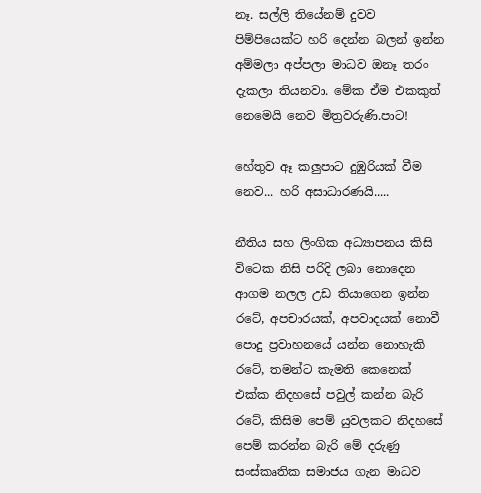නෑ. සල්ලි තියේනම් දුවව පිම්පියෙක්ට හරි දෙන්න බලන් ඉන්න අම්මලා අප්පලා මාධව ඔනෑ තරං දැකලා තියනවා. මේක ඒම එකකුත් නෙමෙයි නෙව මිත්‍රවරුණි.පාට!

හේතුව ඈ කලුපාට දුඹුරියක් වීම නෙව... හරි අසාධාරණයි.....

නීතිය සහ ලිංගික අධ්‍යාපනය කිසි විටෙක නිසි පරිදි ලබා නොදෙන ආගම නලල උඩ තියාගෙන ඉන්න රටේ, අපචාරයක්, අපවාදයක් නොවී පොදු ප්‍රවාහනයේ යන්න නොහැකි රටේ, තමන්ට කැමති කෙනෙක් එක්ක නිදහසේ පවුල් කන්න බැරි රටේ, කිසිම පෙම් යුවලකට නිදහසේ පෙම් කරන්න බැරි මේ දරුණු සංස්කෘතික සමාජය ගැන මාධව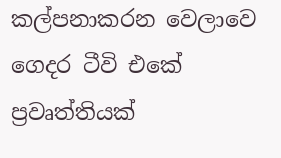කල්පනාකරන වෙලාවෙ ගෙදර ටීවි එකේ ප්‍රවෘත්තියක්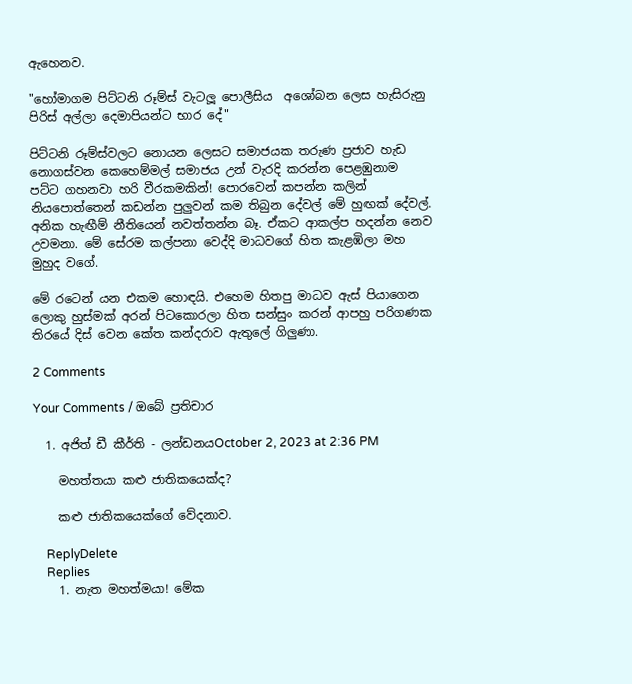ඇහෙනව.

"හෝමාගම පිට්ටනි රූම්ස් වැටලූ පොලීසිය  අශෝබන ලෙස හැසිරුනු පිරිස් අල්ලා දෙමාපියන්ට භාර දේ"

පිට්ටනි රූම්ස්වලට නොයන ලෙසට සමාජයක තරුණ ප්‍රජාව හැඩ නොගස්වන කෙහෙම්මල් සමාජය උන් වැරදි කරන්න පෙළඹුනාම පට්ට ගහනවා හරි වීරකමකින්! පොරවෙන් කපන්න කලින් නියපොත්තෙන් කඩන්න පුලුවන් කම තිබුන දේවල් මේ හුඟක් දේවල්. අනික හැඟීම් නීතියෙන් නවත්තන්න බෑ. ඒකට ආකල්ප හදන්න නෙව උවමනා. මේ සේරම කල්පනා වෙද්දි මාධවගේ හිත කැළඹිලා මහ මුහුද වගේ.

මේ රටෙන් යන එකම හොඳයි. එහෙම හිතපු මාධව ඇස් පියාගෙන ලොකු හුස්මක් අරන් පිටකොරලා හිත සන්සුං කරන් ආපහු පරිගණක තිරයේ දිස් වෙන කේත කන්දරාව ඇතුලේ ගිලුණා.

2 Comments

Your Comments / ඔබේ ප්‍රතිචාර

  1. අජිත් ඩී කීර්ති - ලන්ඩනයOctober 2, 2023 at 2:36 PM

    මහත්තයා කළු ජාතිකයෙක්ද?

    කළු ජාතිකයෙක්ගේ වේදනාව.

    ReplyDelete
    Replies
    1. නැත මහත්මයා! මේක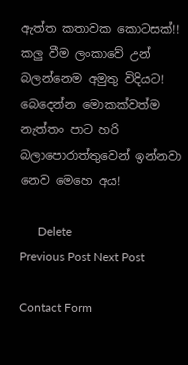ඇත්ත කතාවක කොටසක්!! කලු වීම ලංකාවේ උන් බලන්නෙම අමුතු විදියට! බෙදෙන්න මොකක්වත්ම නැත්තං පාට හරි බලාපොරාත්තුවෙන් ඉන්නවා නෙව මෙහෙ අය!

      Delete
Previous Post Next Post

Contact Form